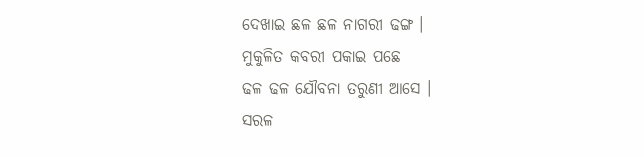ଦେଖାଇ ଛଳ ଛଳ ନାଗରୀ ଢଙ୍ଗ ।
ମୁକୁଳିତ କବରୀ ପକାଇ ପଛେ
ଢଳ ଢଳ ଯୌବନା ତରୁଣୀ ଆସେ ।
ସରଳ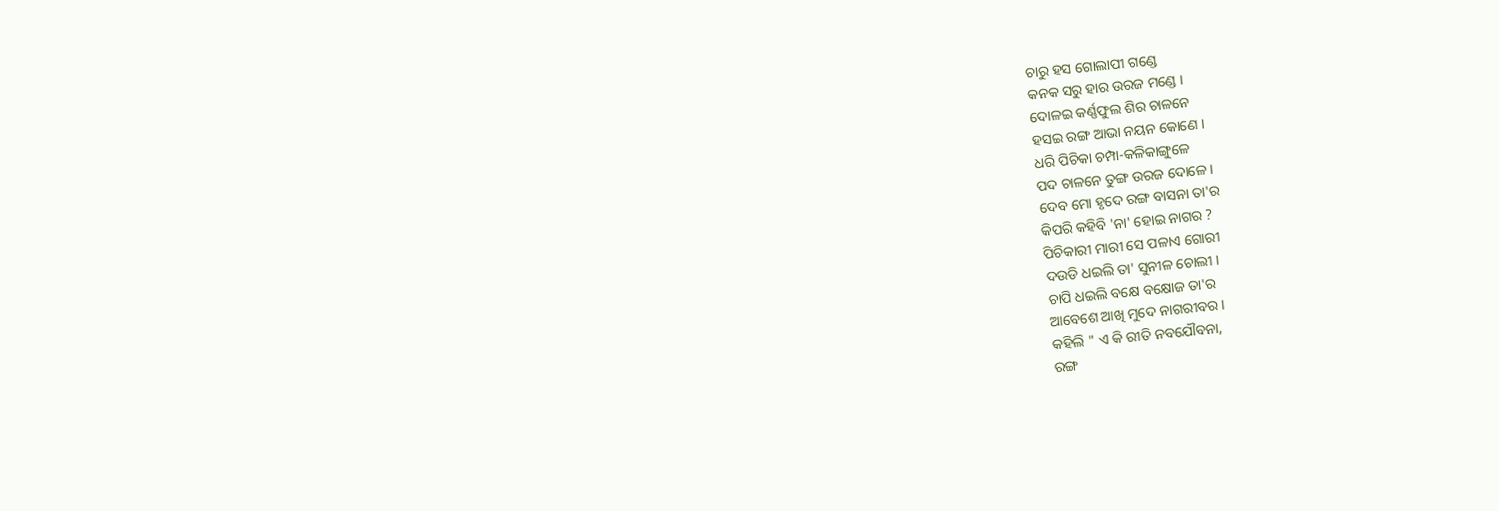ଚାରୁ ହସ ଗୋଲାପୀ ଗଣ୍ଡେ
କନକ ସରୁ ହାର ଉରଜ ମଣ୍ଡେ ।
ଦୋଳଇ କର୍ଣ୍ଣଫୁଲ ଶିର ଚାଳନେ
ହସଇ ରଙ୍ଗ ଆଭା ନୟନ କୋଣେ ।
ଧରି ପିଚିକା ଚମ୍ପା-କଳିକାଙ୍ଗୁଳେ
ପଦ ଚାଳନେ ତୁଙ୍ଗ ଉରଜ ଦୋଳେ ।
ଦେବ ମୋ ହୃଦେ ରଙ୍ଗ ବାସନା ତା'ର
କିପରି କହିବି 'ନା' ହୋଇ ନାଗର ?
ପିଚିକାରୀ ମାରୀ ସେ ପଳାଏ ଗୋରୀ
ଦଉଡି ଧଇଲି ତା' ସୁନୀଳ ଚୋଲୀ ।
ଚାପି ଧଇଲି ବକ୍ଷେ ବକ୍ଷୋଜ ତା'ର
ଆବେଶେ ଆଖି ମୁଦେ ନାଗରୀବର ।
କହିଲି " ଏ କି ରୀତି ନବଯୌବନା,
ରଙ୍ଗ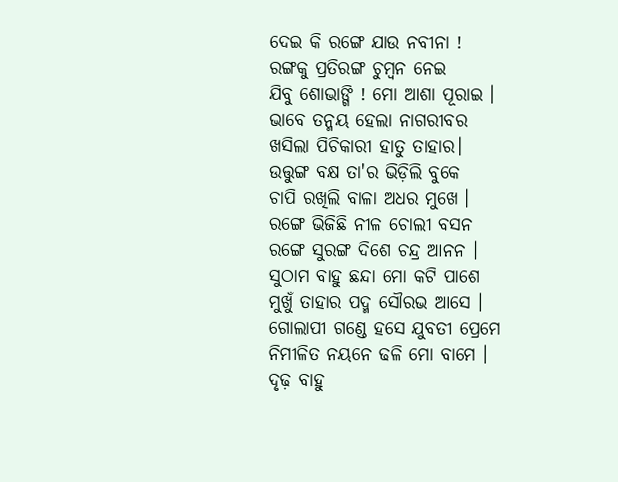ଦେଇ କି ରଙ୍ଗେ ଯାଉ ନବୀନା !
ରଙ୍ଗକୁ ପ୍ରତିରଙ୍ଗ ଚୁମ୍ବନ ନେଇ
ଯିବୁ ଶୋଭାଙ୍ଗି ! ମୋ ଆଶା ପୂରାଇ ।
ଭାବେ ତନ୍ମୟ ହେଲା ନାଗରୀବର
ଖସିଲା ପିଚିକାରୀ ହାତୁ ତାହାର।
ଉତ୍ତୁଙ୍ଗ ବକ୍ଷ ତା'ର ଭିଡ଼ିଲି ବୁକେ
ଚାପି ରଖିଲି ବାଳା ଅଧର ମୁଖେ ।
ରଙ୍ଗେ ଭିଜିଛି ନୀଳ ଚୋଲୀ ବସନ
ରଙ୍ଗେ ସୁରଙ୍ଗ ଦିଶେ ଚନ୍ଦ୍ର ଆନନ ।
ସୁଠାମ ବାହୁ ଛନ୍ଦା ମୋ କଟି ପାଶେ
ମୁଖୁଁ ତାହାର ପଦ୍ମ ସୌରଭ ଆସେ ।
ଗୋଲାପୀ ଗଣ୍ଡେ ହସେ ଯୁବତୀ ପ୍ରେମେ
ନିମୀଳିତ ନୟନେ ଢଳି ମୋ ବାମେ ।
ଦୃଢ଼ ବାହୁ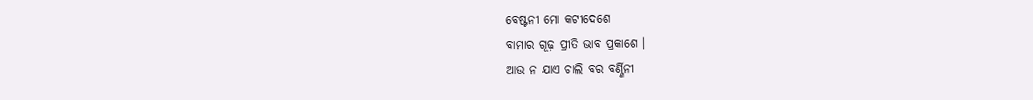ବେଷ୍ଟନୀ ମୋ କଟୀଦେଶେ
ବାମାର ଗୂଢ଼ ପ୍ରୀତି ଭାବ ପ୍ରକାଶେ ।
ଆଉ ନ ଯାଏ ଚାଲି ବର ବର୍ଣ୍ଣିନୀ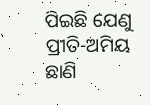ପିଇଛି ଯେଣୁ ପ୍ରୀତି-ଅମିୟ ଛାଣି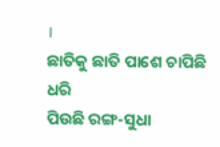।
ଛାତିକୁ ଛାତି ପାଶେ ଚାପିଛି ଧରି
ପିଉଛି ରଙ୍ଗ-ସୁଧା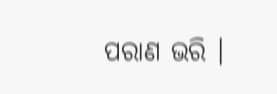ପରାଣ ଭରି ।